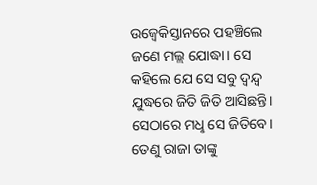ଉଜ୍ବେକିସ୍ତାନରେ ପହଞ୍ଚିଲେ ଜଣେ ମଲ୍ଲ ଯୋଦ୍ଧା। ସେ କହିଲେ ଯେ ସେ ସବୁ ଦ୍ବନ୍ଦ୍ବ ଯୁଦ୍ଧରେ ଜିତି ଜିତି ଆସିଛନ୍ତି। ସେଠାରେ ମଧୢ ସେ ଜିତିବେ। ତେଣୁ ରାଜା ତାଙ୍କୁ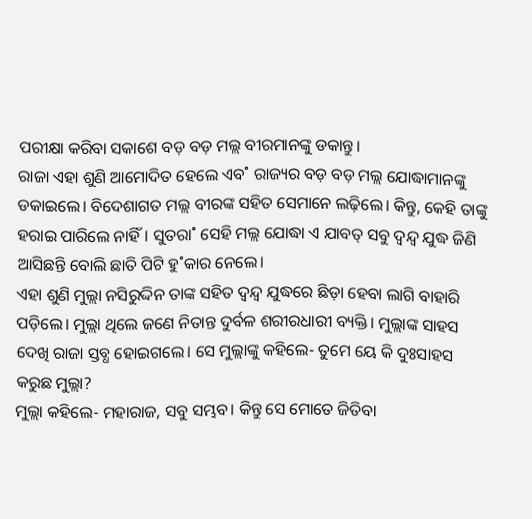ପରୀକ୍ଷା କରିବା ସକାଶେ ବଡ଼ ବଡ଼ ମଲ୍ଲ ବୀରମାନଙ୍କୁ ଡକାନ୍ତୁ।
ରାଜା ଏହା ଶୁଣି ଆମୋଦିତ ହେଲେ ଏବ˚ ରାଜ୍ୟର ବଡ଼ ବଡ଼ ମଲ୍ଲ ଯୋଦ୍ଧାମାନଙ୍କୁ ଡକାଇଲେ। ବିଦେଶାଗତ ମଲ୍ଲ ବୀରଙ୍କ ସହିତ ସେମାନେ ଲଢ଼ିଲେ। କିନ୍ତୁ, କେହି ତାଙ୍କୁ ହରାଇ ପାରିଲେ ନାହିଁ। ସୁତରା˚ ସେହି ମଲ୍ଲ ଯୋଦ୍ଧା ଏ ଯାବତ୍ ସବୁ ଦ୍ବନ୍ଦ୍ବ ଯୁଦ୍ଧ ଜିଣି ଆସିଛନ୍ତି ବୋଲି ଛାତି ପିଟି ହୁ˚କାର ନେଲେ।
ଏହା ଶୁଣି ମୁଲ୍ଲା ନସିରୁଦ୍ଦିନ ତାଙ୍କ ସହିତ ଦ୍ବନ୍ଦ୍ବ ଯୁଦ୍ଧରେ ଛିଡ଼ା ହେବା ଲାଗି ବାହାରି ପଡ଼ିଲେ। ମୁଲ୍ଲା ଥିଲେ ଜଣେ ନିତାନ୍ତ ଦୁର୍ବଳ ଶରୀରଧାରୀ ବ୍ୟକ୍ତି। ମୁଲ୍ଲାଙ୍କ ସାହସ ଦେଖି ରାଜା ସ୍ତବ୍ଧ ହୋଇଗଲେ। ସେ ମୁଲ୍ଲାଙ୍କୁ କହିଲେ- ତୁମେ ୟେ କି ଦୁଃସାହସ କରୁଛ ମୁଲ୍ଲା?
ମୁଲ୍ଲା କହିଲେ- ମହାରାଜ, ସବୁ ସମ୍ଭବ। କିନ୍ତୁ ସେ ମୋତେ ଜିତିବା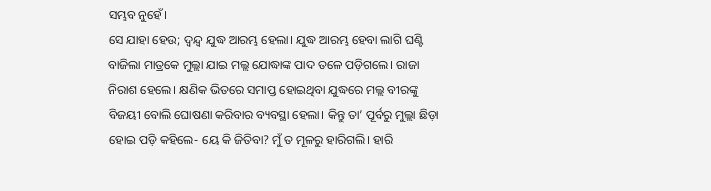ସମ୍ଭବ ନୁହେଁ।
ସେ ଯାହା ହେଉ; ଦ୍ବନ୍ଦ୍ବ ଯୁଦ୍ଧ ଆରମ୍ଭ ହେଲା। ଯୁଦ୍ଧ ଆରମ୍ଭ ହେବା ଲାଗି ଘଣ୍ଟି ବାଜିଲା ମାତ୍ରକେ ମୁଲ୍ଲା ଯାଇ ମଲ୍ଲ ଯୋଦ୍ଧାଙ୍କ ପାଦ ତଳେ ପଡ଼ିଗଲେ। ରାଜା ନିରାଶ ହେଲେ। କ୍ଷଣିକ ଭିତରେ ସମାପ୍ତ ହୋଇଥିବା ଯୁଦ୍ଧରେ ମଲ୍ଲ ବୀରଙ୍କୁ ବିଜୟୀ ବୋଲି ଘୋଷଣା କରିବାର ବ୍ୟବସ୍ଥା ହେଲା। କିନ୍ତୁ ତା’ ପୂର୍ବରୁ ମୁଲ୍ଲା ଛିଡ଼ା ହୋଇ ପଡ଼ି କହିଲେ- ୟେ କି ଜିତିବା? ମୁଁ ତ ମୂଳରୁ ହାରିଗଲି। ହାରି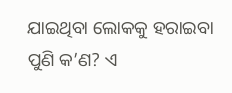ଯାଇଥିବା ଲୋକକୁ ହରାଇବା ପୁଣି କ’ଣ? ଏ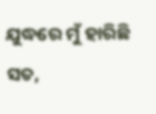ଯୁଦ୍ଧରେ ମୁଁ ହାରିଛି ସତ,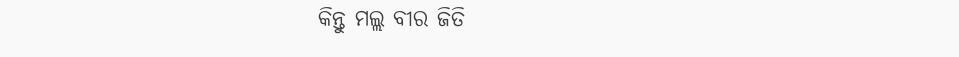କିନ୍ତୁ ମଲ୍ଲ ବୀର ଜିତି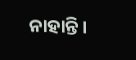ନାହାନ୍ତି।